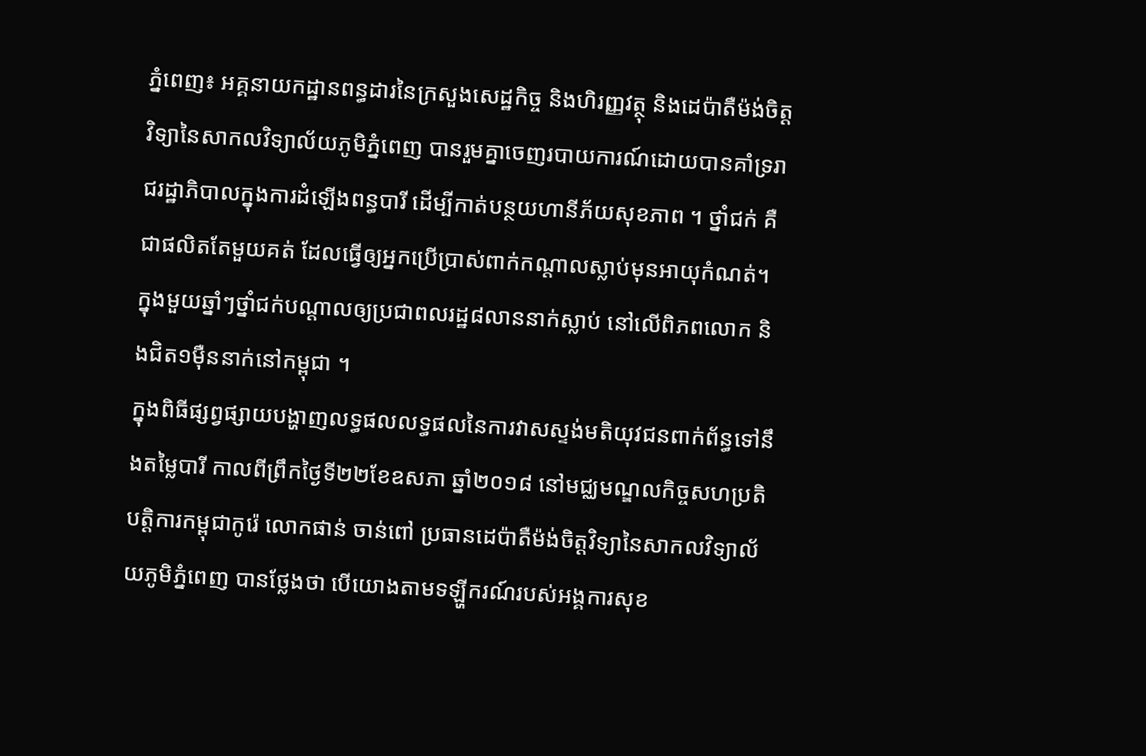ភ្នំពេញ៖ អគ្គនាយកដ្ឋានពន្ធដារនៃក្រសួងសេដ្ឋកិច្ច និងហិរញ្ញវត្ថុ និងដេប៉ាតឺម៉ង់ចិត្ដវិទ្យានៃសាកលវិទ្យាល័យភូមិភ្នំពេញ បានរួមគ្នាចេញរបាយការណ៍ដោយបានគាំទ្ររាជរដ្ឋាភិបាលក្នុងការដំឡើងពន្ធបារី ដើម្បីកាត់បន្ថយហានីភ័យសុខភាព ។ ថ្នាំជក់ គឺជាផលិតតែមួយគត់ ដែលធ្វើឲ្យអ្នកប្រើប្រាស់ពាក់កណ្ដាលស្លាប់មុនអាយុកំណត់។ ក្នុងមួយឆ្នាំៗថ្នាំជក់បណ្ដាលឲ្យប្រជាពលរដ្ឋ៨លាននាក់ស្លាប់ នៅលើពិភពលោក និងជិត១ម៉ឺននាក់នៅកម្ពុជា ។
ក្នុងពិធីផ្សព្វផ្សាយបង្ហាញលទ្ធផលលទ្ធផលនៃការវាសស្ទង់មតិយុវជនពាក់ព័ន្ធទៅនឹងតម្លៃបារី កាលពីព្រឹកថ្ងៃទី២២ខែឧសភា ឆ្នាំ២០១៨ នៅមជ្ឈមណ្ឌលកិច្ចសហប្រតិបត្តិការកម្ពុជាកូរ៉េ លោកផាន់ ចាន់ពៅ ប្រធានដេប៉ាតឺម៉ង់ចិត្ដវិទ្យានៃសាកលវិទ្យាល័យភូមិភ្នំពេញ បានថ្លែងថា បើយោងតាមទឡ្ហីករណ៍របស់អង្គការសុខ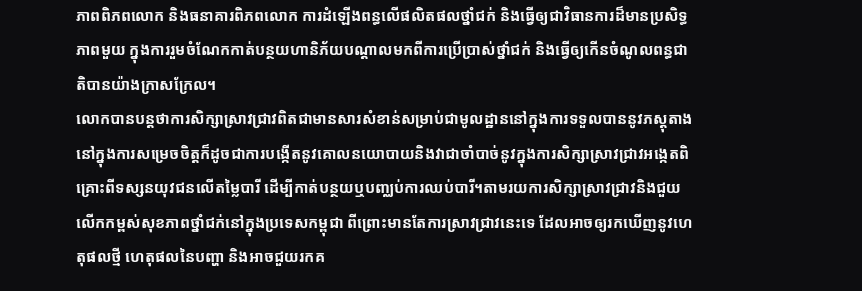ភាពពិភពលោក និងធនាគារពិភពលោក ការដំឡើងពន្ធលើផលិតផលថ្នាំជក់ និងធ្វើឲ្យជាវិធានការដ៏មានប្រសិទ្ធភាពមួយ ក្នុងការរួមចំណែកកាត់បន្ថយហានិភ័យបណ្ដាលមកពីការប្រើប្រាស់ថ្នាំជក់ និងធ្វើឲ្យកើនចំណូលពន្ធជាតិបានយ៉ាងក្រាសក្រែល។
លោកបានបន្តថាការសិក្សាស្រាវជ្រាវពិតជាមានសារសំខាន់សម្រាប់ជាមូលដ្ឋាននៅក្នុងការទទួលបាននូវភស្តុតាងនៅក្នុងការសម្រេចចិត្តក៏ដូចជាការបង្កើតនូវគោលនយោបាយនិងវាជាចាំបាច់នូវក្នុងការសិក្សាស្រាវជ្រាវអង្កេតពិគ្រោះពីទស្សនយុវជនលើតម្លៃបារី ដើម្បីកាត់បន្ថយឬបញ្ឈប់ការឈប់បារី។តាមរយការសិក្សាស្រាវជ្រាវនិងជួយលើកកម្ពស់សុខភាពថ្នាំជក់នៅក្នុងប្រទេសកម្ពុជា ពីព្រោះមានតែការស្រាវជ្រាវនេះទេ ដែលអាចឲ្យរកឃើញនូវហេតុផលថ្មី ហេតុផលនៃបញ្ហា និងអាចជួយរកគ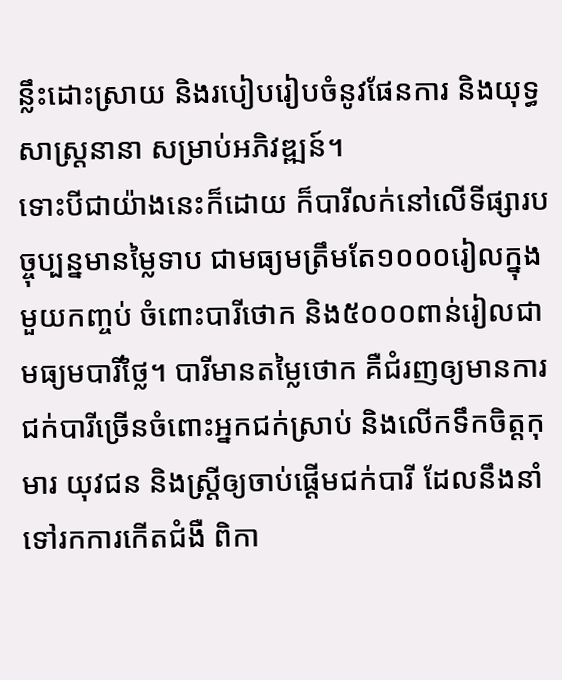ន្លឹះដោះស្រាយ និងរបៀបរៀបចំនូវផែនការ និងយុទ្ធសាស្ត្រនានា សម្រាប់អភិវឌ្ឍន៍។
ទោះបីជាយ៉ាងនេះក៏ដោយ ក៏បារីលក់នៅលើទីផ្សារបច្ចុប្បន្នមានម្លៃទាប ជាមធ្យមត្រឹមតែ១០០០រៀលក្នុងមួយកញ្ចប់ ចំពោះបារីថោក និង៥០០០ពាន់រៀលជាមធ្យមបារីថ្លៃ។ បារីមានតម្លៃថោក គឺជំរញឲ្យមានការជក់បារីច្រើនចំពោះអ្នកជក់ស្រាប់ និងលើកទឹកចិត្ដកុមារ យុវជន និងស្ដ្រីឲ្យចាប់ផ្ដើមជក់បារី ដែលនឹងនាំទៅរកការកើតជំងឺ ពិកា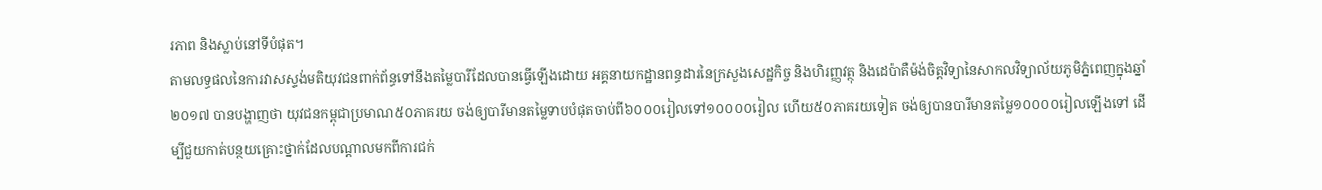រភាព និងស្លាប់នៅទីបំផុត។
តាមលទ្ធផលនៃការវាសស្ទង់មតិយុវជនពាក់ព័ន្ធទៅនឹងតម្លៃបារីដែលបានធ្វើឡើងដោយ អគ្គនាយកដ្ឋានពន្ធដារនៃក្រសួងសេដ្ឋកិច្ច និងហិរញ្ញវត្ថុ និងដេប៉ាតឺម៉ង់ចិត្ដវិទ្យានៃសាកលវិទ្យាល័យភូមិភ្នំពេញក្នុងឆ្នាំ២០១៧ បានបង្ហាញថា យុវជនកម្ពុជាប្រមាណ៥០ភាគរយ ចង់ឲ្យបារីមានតម្លៃទាបបំផុតចាប់ពី៦០០០រៀលទៅ១០០០០រៀល ហើយ៥០ភាគរយទៀត ចង់ឲ្យបានបារីមានតម្លៃ១០០០០រៀលឡើងទៅ ដើម្បីជួយកាត់បន្ថយគ្រោះថ្នាក់ដែលបណ្ដាលមកពីការជក់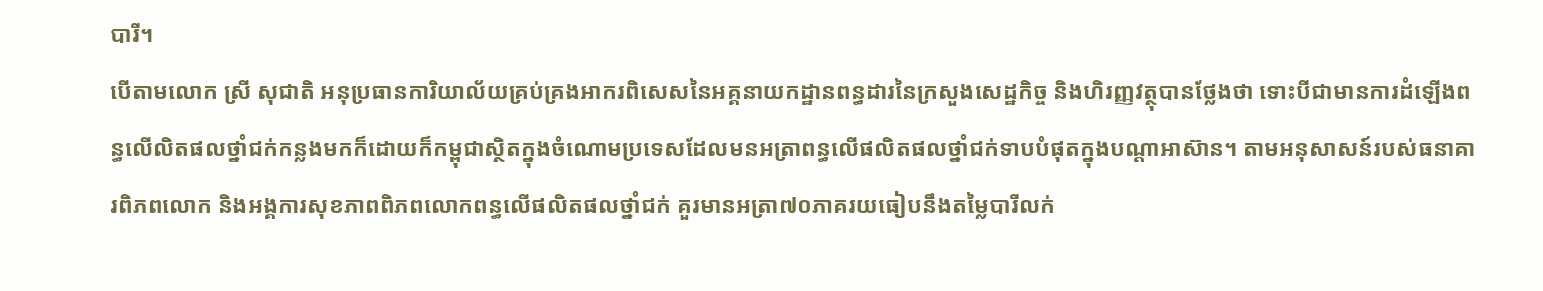បារី។
បើតាមលោក ស្រី សុជាតិ អនុប្រធានការិយាល័យគ្រប់គ្រងអាករពិសេសនៃអគ្គនាយកដ្ឋានពន្ធដារនៃក្រសួងសេដ្ឋកិច្ច និងហិរញ្ញវត្ថុបានថ្លែងថា ទោះបីជាមានការដំឡើងពន្ធលើលិតផលថ្នាំជក់កន្លងមកក៏ដោយក៏កម្ពុជាស្ថិតក្នុងចំណោមប្រទេសដែលមនអត្រាពន្ធលើផលិតផលថ្នាំជក់ទាបបំផុតក្នុងបណ្ដាអាស៊ាន។ តាមអនុសាសន៍របស់ធនាគារពិភពលោក និងអង្គការសុខភាពពិភពលោកពន្ធលើផលិតផលថ្នាំជក់ គួរមានអត្រា៧០ភាគរយធៀបនឹងតម្លៃបារីលក់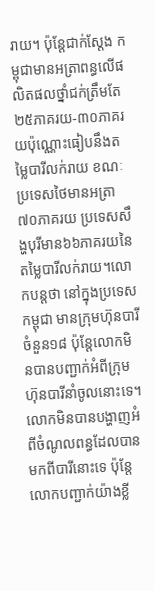រាយ។ ប៉ុន្ដែជាក់ស្ដែង កម្ពុជាមានអត្រាពន្ធលើផលិតផលថ្នាំជក់ត្រឹមតែ២៥ភាគរយ-៣០ភាគរយប៉ុណ្ណោះធៀបនឹងតម្លៃបារីលក់រាយ ខណៈប្រទេសថៃមានអត្រា៧០ភាគរយ ប្រទេសសឹង្ហបុរីមាន៦៦ភាគរយនៃតម្លៃបារីលក់រាយ។លោកបន្តថា នៅក្នុងប្រទេសកម្ពុជា មានក្រុមហ៊ុនបារីចំនួន១៨ ប៉ុន្តែលោកមិនបានបញ្ជាក់អំពីក្រុមហ៊ុនបារីនាំចូលនោះទេ។ លោកមិនបានបង្ហាញអំពីចំណូលពន្ធដែលបានមកពីបារីនោះទេ ប៉ុន្តែលោកបញ្ជាក់យ៉ាងខ្លី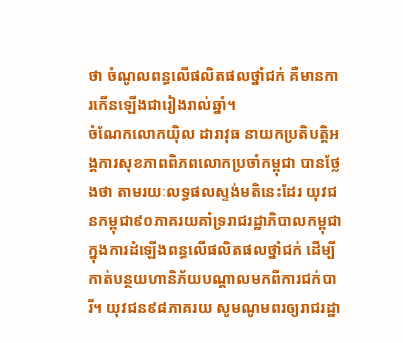ថា ចំណូលពន្ធលើផលិតផលថ្នាំជក់ គឺមានការកើនឡើងជារៀងរាល់ឆ្នាំ។
ចំណែកលោកយ៉ិល ដារាវុធ នាយកប្រតិបត្តិអង្គការសុខភាពពិភពលោកប្រចាំកម្ពុជា បានថ្លែងថា តាមរយៈលទ្ធផលស្ទង់មតិនេះដែរ យុវជនកម្ពុជា៩០ភាគរយគាំទ្ររាជរដ្ឋាភិបាលកម្ពុជា ក្នុងការដំឡើងពន្ធលើផលិតផលថ្នាំជក់ ដើម្បីកាត់បន្ថយហានិភ័យបណ្ដាលមកពីការជក់បារី។ យុវជន៩៨ភាគរយ សូមណូមពរឲ្យរាជរដ្ឋា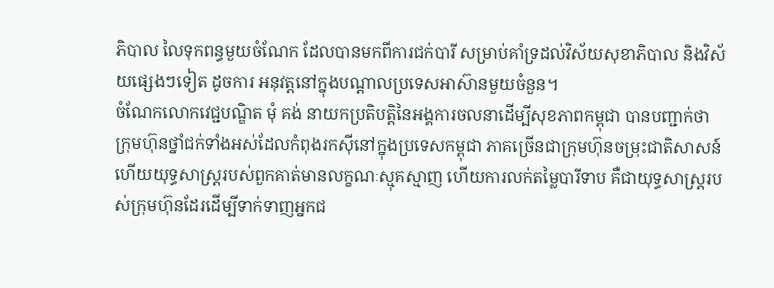ភិបាល លៃទុកពន្ធមួយចំណែក ដែលបានមកពីការជក់បារី សម្រាប់គាំទ្រដល់វិស័យសុខាភិបាល និងវិស័យផ្សេងៗទៀត ដូចការ អនុវត្ដនៅក្នុងបណ្ដាលប្រទេសអាស៊ានមួយចំនួន។
ចំណែកលោកវេជ្ជបណ្ឌិត មុំ គង់ នាយកប្រតិបត្តិនៃអង្គការចលនាដើម្បីសុខភាពកម្ពុជា បានបញ្ជាក់ថា ក្រុមហ៊ុនថ្នាំជក់ទាំងអស់ដែលកំពុងរកស៊ីនៅក្នុងប្រទេសកម្ពុជា ភាគច្រើនជាក្រុមហ៊ុនចម្រុះជាតិសាសន៍ ហើយយុទ្ធសាស្ត្ររបស់ពួកគាត់មានលក្ខណៈស្មុគស្មាញ ហើយការលក់តម្លៃបារីទាប គឺជាយុទ្ធសាស្ត្ររបស់ក្រុមហ៊ុនដែរដើម្បីទាក់ទាញអ្នកជ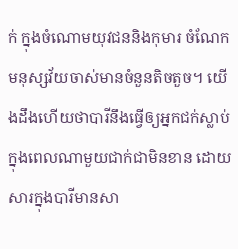ក់ ក្នុងចំណោមយុវជននិងកុមារ ចំណែកមនុស្សវ័យចាស់មានចំនួនតិចតួច។ យើងដឹងហើយថាបារីនឹងធ្វើឲ្យអ្នកជក់ស្លាប់ក្នុងពេលណាមួយជាក់ជាមិនខាន ដោយសារក្នុងបារីមានសា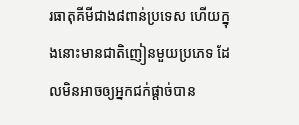រធាតុគីមីជាង៨ពាន់ប្រទេស ហើយក្នុងនោះមានជាតិញៀនមួយប្រភេទ ដែលមិនអាចឲ្យអ្នកជក់ផ្តាច់បាន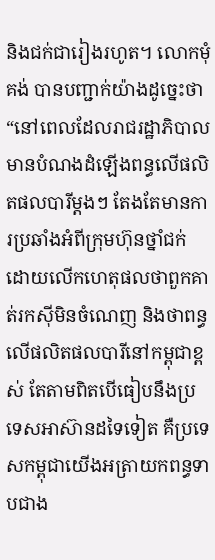និងជក់ជារៀងរហូត។ លោកមុំ គង់ បានបញ្ជាក់យ៉ាងដូច្នេះថា “នៅពេលដែលរាជរដ្ឋាភិបាលមានបំណងដំឡើងពន្ធលើផលិតផលបារីម្តងៗ តែងតែមានការប្រឆាំងអំពីក្រុមហ៊ុនថ្នាំជក់ ដោយលើកហេតុផលថាពួកគាត់រកស៊ីមិនចំណេញ និងថាពន្ធលើផលិតផលបារីនៅកម្ពុជាខ្ពស់ តែតាមពិតបើធៀបនឹងប្រទេសអាស៊ានដទៃទៀត គឺប្រទេសកម្ពុជាយើងអត្រាយកពន្ធទាបជាង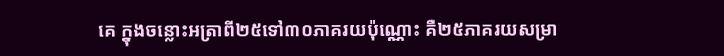គេ ក្នុងចន្លោះអត្រាពី២៥ទៅ៣០ភាគរយប៉ុណ្ណោះ គឺ២៥ភាគរយសម្រា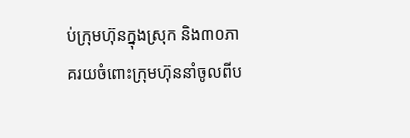ប់ក្រុមហ៊ុនក្នុងស្រុក និង៣០ភាគរយចំពោះក្រុមហ៊ុននាំចូលពីប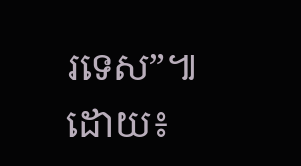រទេស”៕ ដោយ៖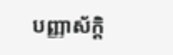បញ្ញាស័ក្តិ